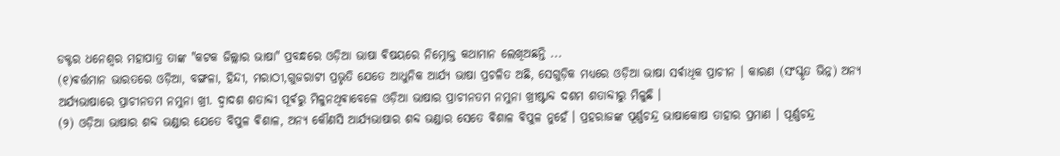ଡକ୍ଟର ଧନେଶ୍ୱର ମହାପାତ୍ର ତାଙ୍କ "କଟକ ଜିଲ୍ଲାର ଭାଷା" ପ୍ରବନ୍ଧରେ ଓଡ଼ିଆ ଭାଷା ଵିଷୟରେ ନିମ୍ନୋକ୍ତ କଥାମାନ ଲେଖିଅଛନ୍ତି ...
(୧)ଵର୍ତ୍ତମାନ ଭାରତରେ ଓଡ଼ିଆ, ବଙ୍ଗଳା, ହିନ୍ଦୀ, ମରାଠୀ,ଗୁଜରାଟୀ ପ୍ରଭୃତି ଯେତେ ଆଧୁନିକ ଆର୍ଯ୍ୟ ଭାଷା ପ୍ରଚଳିତ ଅଛି, ସେଗୁଡ଼ିକ ମଧ୍ୟରେ ଓଡ଼ିଆ ଭାଷା ସର୍ଵାଧିକ ପ୍ରାଚୀନ । କାରଣ (ସଂସ୍କୃତ ଭିନ୍ନ) ଅନ୍ୟ ଅର୍ଯ୍ୟଭାଷାରେ ପ୍ରାଚୀନତମ ନମୁନା ଖ୍ରୀ. ଦ୍ଵାଦଶ ଶତାବ୍ଦୀ ପୂର୍ଵରୁ ମିଳୁନଥିଵାବେଳେ ଓଡ଼ିଆ ଭାଷାର ପ୍ରାଚୀନତମ ନମୁନା ଖ୍ରୀଷ୍ଟାବ୍ଦ ଦଶମ ଶତାବ୍ଦୀରୁ ମିଳୁଛି ।
(୨) ଓଡ଼ିଆ ଭାଷାର ଶବ୍ଦ ଭଣ୍ଡାର ଯେତେ ବିପୁଳ ଵିଶାଳ, ଅନ୍ୟ କୌଣସି ଆର୍ଯ୍ଯଭାଷାର ଶବ୍ଦ ଭଣ୍ଡାର ସେତେ ଵିଶାଳ ଵିପୁଳ ନୁହେଁ । ପ୍ରହରାଜଙ୍କ ପୂର୍ଣ୍ଣଚନ୍ଦ୍ର ଭାଷାକୋଷ ତାହାର ପ୍ରମାଣ । ପୂର୍ଣ୍ଣଚନ୍ଦ୍ର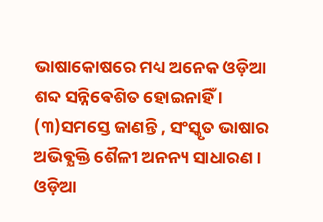ଭାଷାକୋଷରେ ମଧ୍ୟ ଅନେକ ଓଡ଼ିଆ ଶବ୍ଦ ସନ୍ନିଵେଶିତ ହୋଇନାହିଁ ।
(୩)ସମସ୍ତେ ଜାଣନ୍ତି , ସଂସ୍କୃତ ଭାଷାର ଅଭିଵ୍ଯକ୍ତି ଶୈଳୀ ଅନନ୍ୟ ସାଧାରଣ । ଓଡ଼ିଆ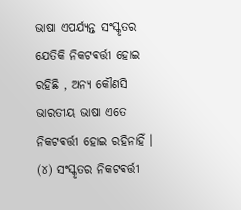ଭାଷା ଏପର୍ଯ୍ୟନ୍ତ ସଂସ୍କୃତର ଯେତିକି ନିକଟଵର୍ତ୍ତୀ ହୋଇ ରହିଛି , ଅନ୍ୟ କୌଣସି ଭାରତୀୟ ଭାଷା ଏତେ ନିକଟଵର୍ତ୍ତୀ ହୋଇ ରହିନାହିଁ ।
(୪) ସଂସ୍କୃତର ନିକଟଵର୍ତ୍ତୀ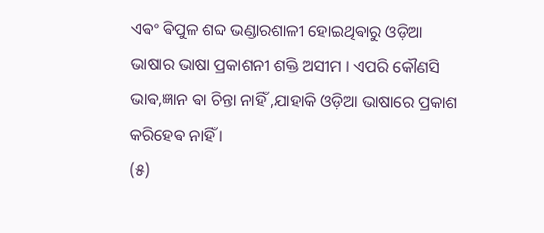ଏଵଂ ଵିପୁଳ ଶବ୍ଦ ଭଣ୍ଡାରଶାଳୀ ହୋଇଥିଵାରୁ ଓଡ଼ିଆ ଭାଷାର ଭାଷା ପ୍ରକାଶନୀ ଶକ୍ତି ଅସୀମ । ଏପରି କୌଣସି ଭାଵ,ଜ୍ଞାନ ଵା ଚିନ୍ତା ନାହିଁ ,ଯାହାକି ଓଡ଼ିଆ ଭାଷାରେ ପ୍ରକାଶ କରିହେଵ ନାହିଁ ।
(୫)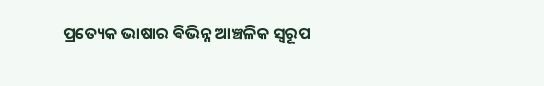ପ୍ରତ୍ୟେକ ଭାଷାର ଵିଭିନ୍ନ ଆଞ୍ଚଳିକ ସ୍ଵରୂପ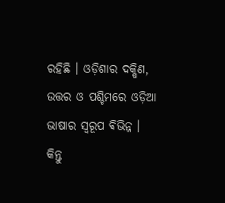ରହିଛି । ଓଡ଼ିଶାର ଦକ୍ଷିଣ, ଉତ୍ତର ଓ ପଶ୍ଚିମରେ ଓଡ଼ିଆ ଭାଷାର ସ୍ଵରୂପ ଵିଭିନ୍ନ । କିନ୍ତୁ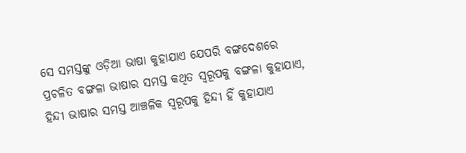ସେ ସମସ୍ତଙ୍କୁ ଓଡ଼ିଆ ଭାଷା କୁହାଯାଏ ଯେପରି ବଙ୍ଗଦେଶରେ ପ୍ରଚଳିତ ବଙ୍ଗଳା ଭାଷାର ସମସ୍ତ କଥିତ ସ୍ଵରୂପକୁ ବଙ୍ଗଳା କୁହାଯାଏ, ହିନ୍ଦୀ ଭାଷାର ସମସ୍ତ ଆଞ୍ଚଳିକ ସ୍ଵରୂପକୁ ହିନ୍ଦୀ ହିଁ କୁହାଯାଏ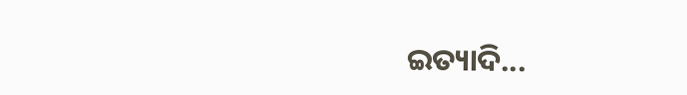ଇତ୍ୟାଦି...